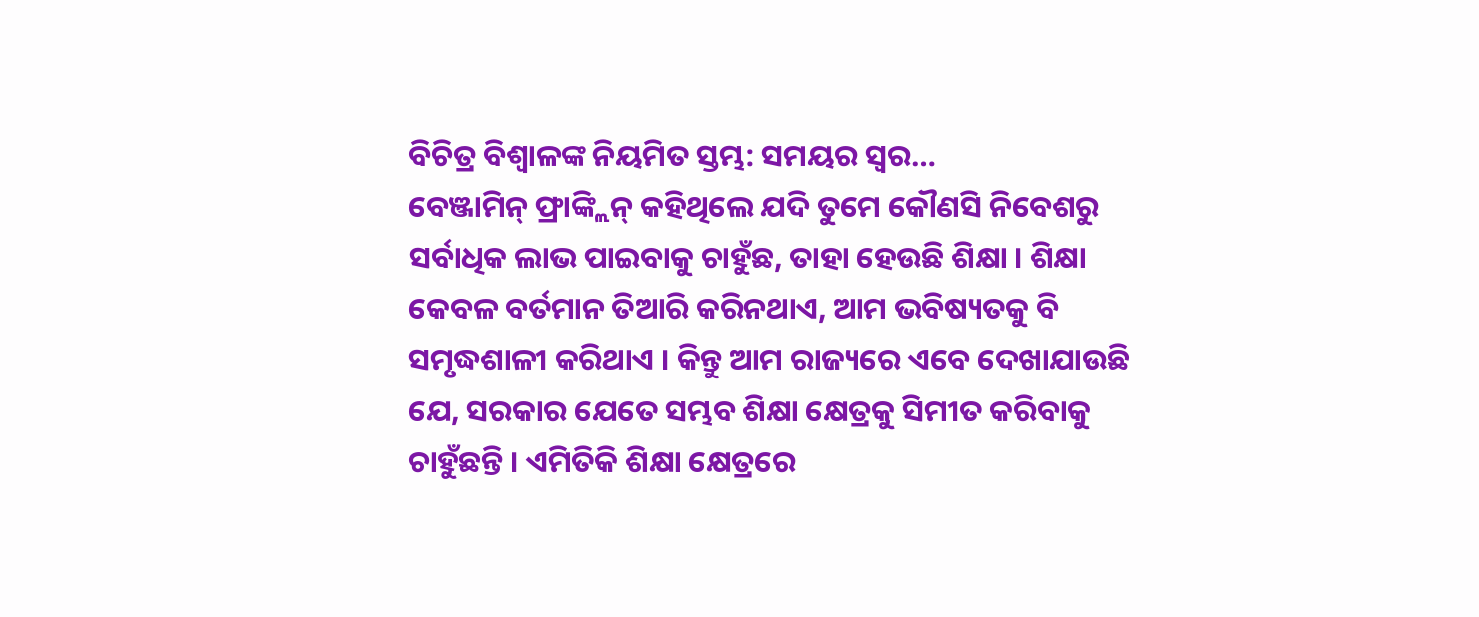ବିଚିତ୍ର ବିଶ୍ୱାଳଙ୍କ ନିୟମିତ ସ୍ତମ୍ଭ: ସମୟର ସ୍ୱର…
ବେଞ୍ଜାମିନ୍ ଫ୍ରାଙ୍କ୍ଲିନ୍ କହିଥିଲେ ଯଦି ତୁମେ କୌଣସି ନିବେଶରୁ ସର୍ବାଧିକ ଲାଭ ପାଇବାକୁ ଚାହୁଁଛ, ତାହା ହେଉଛି ଶିକ୍ଷା । ଶିକ୍ଷା କେବଳ ବର୍ତମାନ ତିଆରି କରିନଥାଏ, ଆମ ଭବିଷ୍ୟତକୁ ବି ସମୃଦ୍ଧଶାଳୀ କରିଥାଏ । କିନ୍ତୁ ଆମ ରାଜ୍ୟରେ ଏବେ ଦେଖାଯାଉଛି ଯେ, ସରକାର ଯେତେ ସମ୍ଭବ ଶିକ୍ଷା କ୍ଷେତ୍ରକୁ ସିମୀତ କରିବାକୁ ଚାହୁଁଛନ୍ତି । ଏମିତିକି ଶିକ୍ଷା କ୍ଷେତ୍ରରେ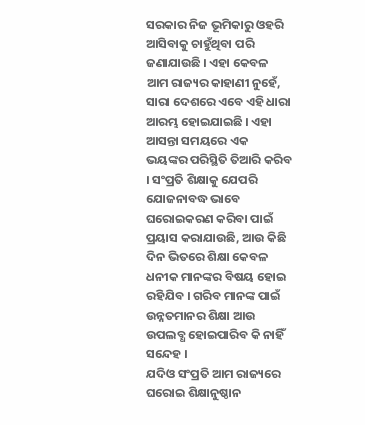ସରକାର ନିଜ ଭୂମିକାରୁ ଓହରି ଆସିବାକୁ ଚାହୁଁଥିବା ପରି ଜଣାଯାଉଛି । ଏହା କେବଳ ଆମ ରାଜ୍ୟର କାହାଣୀ ନୁହେଁ, ସାରା ଦେଶରେ ଏବେ ଏହି ଧାରା ଆରମ୍ଭ ହୋଇଯାଇଛି । ଏହା ଆସନ୍ତା ସମୟରେ ଏକ ଭୟଙ୍କର ପରିସ୍ଥିତି ତିଆରି କରିବ । ସଂପ୍ରତି ଶିକ୍ଷାକୁ ଯେପରି ଯୋଜନାବଦ୍ଧ ଭାବେ ଘରୋଇକରଣ କରିବା ପାଇଁ ପ୍ରୟାସ କରାଯାଉଛି, ଆଉ କିଛି ଦିନ ଭିତରେ ଶିକ୍ଷା କେବଳ ଧନୀକ ମାନଙ୍କର ବିଷୟ ହୋଇ ରହିଯିବ । ଗରିବ ମାନଙ୍କ ପାଇଁ ଉନ୍ନତମାନର ଶିକ୍ଷା ଆଉ ଉପଲବ୍ଧ ହୋଇପାରିବ କି ନାହିଁ ସନ୍ଦେହ ।
ଯଦିଓ ସଂପ୍ରତି ଆମ ରାଜ୍ୟରେ ଘରୋଇ ଶିକ୍ଷାନୁଷ୍ଠାନ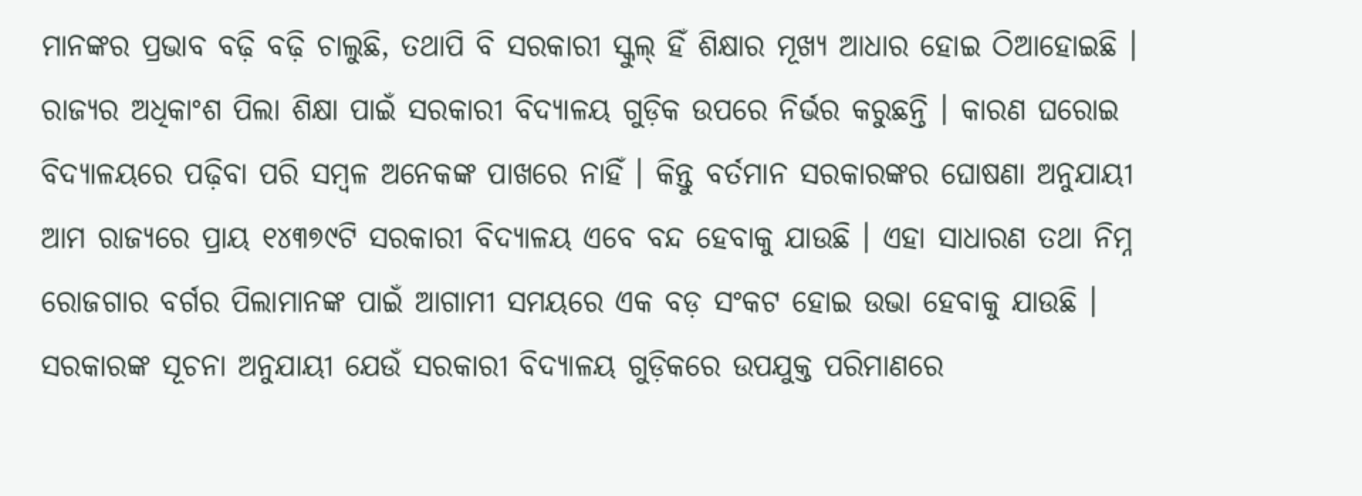ମାନଙ୍କର ପ୍ରଭାବ ବଢ଼ି ବଢ଼ି ଚାଲୁଛି, ତଥାପି ବି ସରକାରୀ ସ୍କୁଲ୍ ହିଁ ଶିକ୍ଷାର ମୂଖ୍ୟ ଆଧାର ହୋଇ ଠିଆହୋଇଛି । ରାଜ୍ୟର ଅଧିକାଂଶ ପିଲା ଶିକ୍ଷା ପାଇଁ ସରକାରୀ ବିଦ୍ୟାଳୟ ଗୁଡ଼ିକ ଉପରେ ନିର୍ଭର କରୁଛନ୍ତି । କାରଣ ଘରୋଇ ବିଦ୍ୟାଳୟରେ ପଢ଼ିବା ପରି ସମ୍ବଳ ଅନେକଙ୍କ ପାଖରେ ନାହିଁ । କିନ୍ତୁ ବର୍ତମାନ ସରକାରଙ୍କର ଘୋଷଣା ଅନୁଯାୟୀ ଆମ ରାଜ୍ୟରେ ପ୍ରାୟ ୧୪୩୭୯ଟି ସରକାରୀ ବିଦ୍ୟାଳୟ ଏବେ ବନ୍ଦ ହେବାକୁ ଯାଉଛି । ଏହା ସାଧାରଣ ତଥା ନିମ୍ନ ରୋଜଗାର ବର୍ଗର ପିଲାମାନଙ୍କ ପାଇଁ ଆଗାମୀ ସମୟରେ ଏକ ବଡ଼ ସଂକଟ ହୋଇ ଉଭା ହେବାକୁ ଯାଉଛି ।
ସରକାରଙ୍କ ସୂଚନା ଅନୁଯାୟୀ ଯେଉଁ ସରକାରୀ ବିଦ୍ୟାଳୟ ଗୁଡ଼ିକରେ ଉପଯୁକ୍ତ ପରିମାଣରେ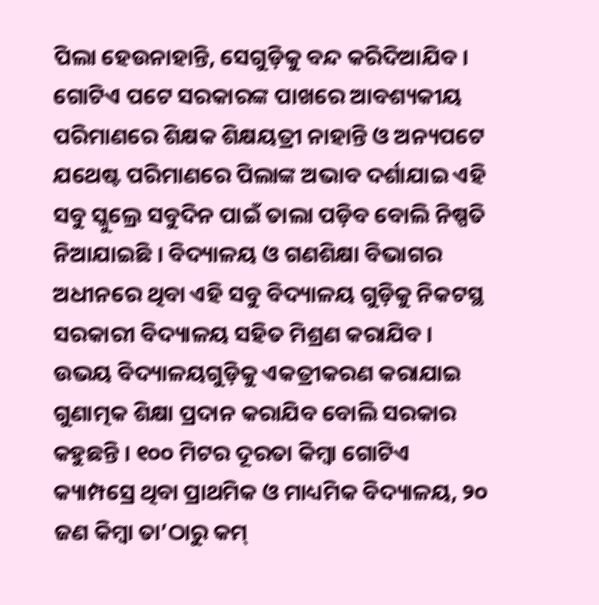ପିଲା ହେଉନାହାନ୍ତି, ସେଗୁଡ଼ିକୁ ବନ୍ଦ କରିଦିଆଯିବ । ଗୋଟିଏ ପଟେ ସରକାରଙ୍କ ପାଖରେ ଆବଶ୍ୟକୀୟ ପରିମାଣରେ ଶିକ୍ଷକ ଶିକ୍ଷୟତ୍ରୀ ନାହାନ୍ତି ଓ ଅନ୍ୟପଟେ ଯଥେଷ୍ଟ ପରିମାଣରେ ପିଲାଙ୍କ ଅଭାବ ଦର୍ଶାଯାଇ ଏହି ସବୁ ସ୍କୁଲ୍ରେ ସବୁଦିନ ପାଇଁ ତାଲା ପଡ଼ିବ ବୋଲି ନିଷ୍ପତି ନିଆଯାଇଛି । ବିଦ୍ୟାଳୟ ଓ ଗଣଶିକ୍ଷା ବିଭାଗର ଅଧୀନରେ ଥିବା ଏହି ସବୁ ବିଦ୍ୟାଳୟ ଗୁଡ଼ିକୁ ନିକଟସ୍ଥ ସରକାରୀ ବିଦ୍ୟାଳୟ ସହିତ ମିଶ୍ରଣ କରାଯିବ । ଉଭୟ ବିଦ୍ୟାଳୟଗୁଡ଼ିକୁ ଏକତ୍ରୀକରଣ କରାଯାଇ ଗୁଣାତ୍ମକ ଶିକ୍ଷା ପ୍ରଦାନ କରାଯିବ ବୋଲି ସରକାର କହୁଛନ୍ତି । ୧୦୦ ମିଟର ଦୂରତା କିମ୍ବା ଗୋଟିଏ କ୍ୟାମ୍ପସ୍ରେ ଥିବା ପ୍ରାଥମିକ ଓ ମାଧ୍ୟମିକ ବିଦ୍ୟାଳୟ, ୨୦ ଜଣ କିମ୍ବା ତା’ଠାରୁ କମ୍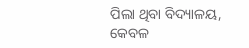ପିଲା ଥିବା ବିଦ୍ୟାଳୟ, କେବଳ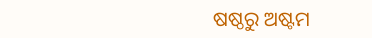ଷଷ୍ଠରୁ ଅଷ୍ଟମ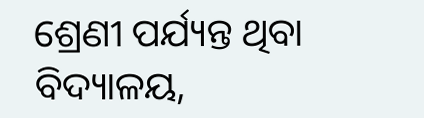ଶ୍ରେଣୀ ପର୍ଯ୍ୟନ୍ତ ଥିବା ବିଦ୍ୟାଳୟ,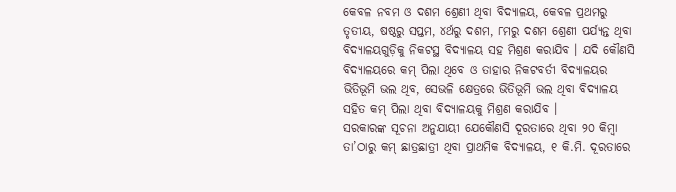କେବଳ ନବମ ଓ ଦଶମ ଶ୍ରେଣୀ ଥିବା ବିଦ୍ୟାଳୟ, କେବଳ ପ୍ରଥମରୁ ତୃତୀୟ, ଷଷ୍ଠରୁ ସପ୍ତମ, ୪ର୍ଥରୁ ଦଶମ, ୮ମରୁ ଦଶମ ଶ୍ରେଣୀ ପର୍ଯ୍ୟନ୍ତ ଥିବା ବିଦ୍ୟାଳୟଗୁଡ଼ିକୁ ନିକଟସ୍ଥ ବିଦ୍ୟାଳୟ ସହ ମିଶ୍ରଣ କରାଯିବ । ଯଦି କୌଣସି ବିଦ୍ୟାଳୟରେ କମ୍ ପିଲା ଥିବେ ଓ ତାହାର ନିକଟବର୍ତୀ ବିଦ୍ୟାଳୟର ଭିତିଭୂମି ଭଲ ଥିବ, ସେଭଳି କ୍ଷେତ୍ରରେ ଭିତିଭୂମି ଭଲ ଥିବା ବିଦ୍ୟାଳୟ ସହିତ କମ୍ ପିଲା ଥିବା ବିଦ୍ୟାଳୟକୁ ମିଶ୍ରଣ କରାଯିବ ।
ସରକାରଙ୍କ ସୂଚନା ଅନୁଯାୟୀ ଯେକୌଣସି ଦୂରତାରେ ଥିବା ୨୦ କିମ୍ବା ତା’ଠାରୁ କମ୍ ଛାତ୍ରଛାତ୍ରୀ ଥିବା ପ୍ରାଥମିକ ବିଦ୍ୟାଳୟ, ୧ କି.ମି. ଦୂରତାରେ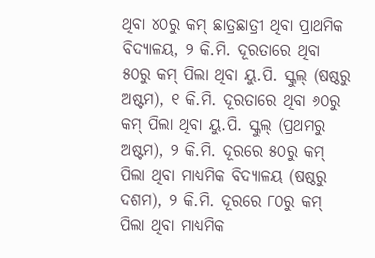ଥିବା ୪୦ରୁ କମ୍ ଛାତ୍ରଛାତ୍ରୀ ଥିବା ପ୍ରାଥମିକ ବିଦ୍ୟାଳୟ, ୨ କି.ମି. ଦୂରତାରେ ଥିବା ୫୦ରୁ କମ୍ ପିଲା ଥିବା ୟୁ.ପି. ସ୍କୁଲ୍ (ଷଷ୍ଠରୁ ଅଷ୍ଟମ), ୧ କି.ମି. ଦୂରତାରେ ଥିବା ୬୦ରୁ କମ୍ ପିଲା ଥିବା ୟୁ.ପି. ସ୍କୁଲ୍ (ପ୍ରଥମରୁ ଅଷ୍ଟମ), ୨ କି.ମି. ଦୂରରେ ୫୦ରୁ କମ୍ ପିଲା ଥିବା ମାଧ୍ୟମିକ ବିଦ୍ୟାଳୟ (ଷଷ୍ଠରୁ ଦଶମ), ୨ କି.ମି. ଦୂରରେ ୮୦ରୁ କମ୍ ପିଲା ଥିବା ମାଧ୍ୟମିକ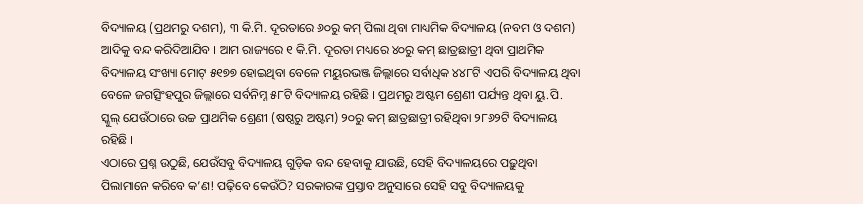ବିଦ୍ୟାଳୟ (ପ୍ରଥମରୁ ଦଶମ), ୩ କି.ମି. ଦୂରତାରେ ୬୦ରୁ କମ୍ ପିଲା ଥିବା ମାଧ୍ୟମିକ ବିଦ୍ୟାଳୟ (ନବମ ଓ ଦଶମ) ଆଦିକୁ ବନ୍ଦ କରିଦିଆଯିବ । ଆମ ରାଜ୍ୟରେ ୧ କି.ମି. ଦୂରତା ମଧ୍ୟରେ ୪୦ରୁ କମ୍ ଛାତ୍ରଛାତ୍ରୀ ଥିବା ପ୍ରାଥମିକ ବିଦ୍ୟାଳୟ ସଂଖ୍ୟା ମୋଟ୍ ୫୧୭୭ ହୋଇଥିବା ବେଳେ ମୟୁରଭଞ୍ଜ ଜିଲ୍ଲାରେ ସର୍ବାଧିକ ୪୪୮ଟି ଏପରି ବିଦ୍ୟାଳୟ ଥିବା ବେଳେ ଜଗତ୍ସିଂହପୁର ଜିଲ୍ଲାରେ ସର୍ବନିମ୍ନ ୫୮ଟି ବିଦ୍ୟାଳୟ ରହିଛି । ପ୍ରଥମରୁ ଅଷ୍ଟମ ଶ୍ରେଣୀ ପର୍ଯ୍ୟନ୍ତ ଥିବା ୟୁ.ପି. ସ୍କୁଲ୍ ଯେଉଁଠାରେ ଉଚ୍ଚ ପ୍ରାଥମିକ ଶ୍ରେଣୀ (ଷଷ୍ଠରୁ ଅଷ୍ଟମ) ୨୦ରୁ କମ୍ ଛାତ୍ରଛାତ୍ରୀ ରହିଥିବା ୨୮୬୨ଟି ବିଦ୍ୟାଳୟ ରହିଛି ।
ଏଠାରେ ପ୍ରଶ୍ନ ଉଠୁଛି, ଯେଉଁସବୁ ବିଦ୍ୟାଳୟ ଗୁଡ଼ିକ ବନ୍ଦ ହେବାକୁ ଯାଉଛି, ସେହି ବିଦ୍ୟାଳୟରେ ପଢ଼ୁଥିବା ପିଲାମାନେ କରିବେ କ’ଣ! ପଢ଼ିବେ କେଉଁଠି? ସରକାରଙ୍କ ପ୍ରସ୍ତାବ ଅନୁସାରେ ସେହି ସବୁ ବିଦ୍ୟାଳୟକୁ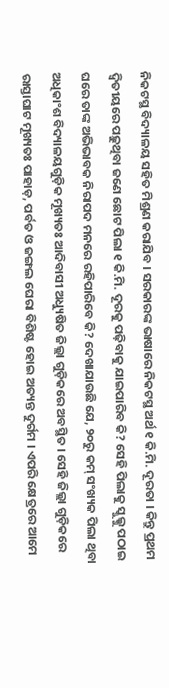ନିକଟସ୍ଥ ବିଦ୍ୟାଳୟ ସହିତ ମିଶ୍ରଣ କରାଯିବ । ସରକାରଙ୍କ ଭାଷାରେ ନିକଟସ୍ଥ ଅର୍ଥ ୧ କି.ମି. ଦୂରତା । କିନ୍ତୁ ପ୍ରଥମ ଦ୍ୱିତୀୟରେ ପଢ଼ୁଥିବା ଜଣେ ଛୋଟ ପିଲା ୧ କି.ମି. ଦୂରକୁ ପଢ଼ିବାକୁ ଯାଇପାରିବ କି? ସେହି ପିଲାକୁ ସ୍କୁଲ୍କୁ ପଠାଇ ଘରେ ତାଙ୍କ ଅଭିଭାବକ ନିରାପଦ ମନରେ ରହିପାରିବେ କି? ଦେଖାଯାଉଛି ଯେ, ୨୦ରୁ କମ୍ ସଂଖ୍ୟକ ପିଲା ଥିବା ଅଧିକାଂଶ ବିଦ୍ୟାଳୟଗୁଡ଼ିକ ମୂଖ୍ୟତଃ ଆଦିବାସୀ ଅଧ୍ୟୁଷିତ ଜିଲ୍ଲା ଗୁଡ଼ିକରେ ଅବସ୍ଥିତ । ସେହି ଜିଲ୍ଲା ଗୁଡ଼ିକରେ ରାସ୍ତାଘାଟ ମୂଖ୍ୟତଃ ପାହାଡ଼, ପର୍ବତ ଓ ଜଙ୍ଗଲ ଘେରା ବିଶିଷ୍ଟ ହୋଇ ଅତ୍ୟନ୍ତ ଦୁର୍ଗମ । ଏପରି କ୍ଷେତ୍ରରେ ଆମେ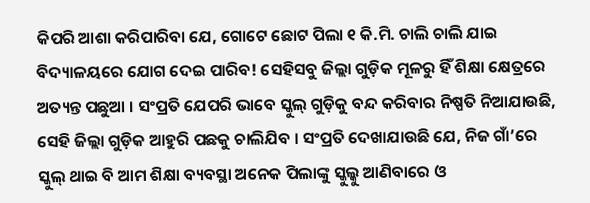କିପରି ଆଶା କରିପାରିବା ଯେ, ଗୋଟେ ଛୋଟ ପିଲା ୧ କି.ମି. ଚାଲି ଚାଲି ଯାଇ ବିଦ୍ୟାଳୟରେ ଯୋଗ ଦେଇ ପାରିବ! ସେହିସବୁ ଜିଲ୍ଲା ଗୁଡ଼ିକ ମୂଳରୁ ହିଁ ଶିକ୍ଷା କ୍ଷେତ୍ରରେ ଅତ୍ୟନ୍ତ ପଛୁଆ । ସଂପ୍ରତି ଯେପରି ଭାବେ ସ୍କୁଲ୍ ଗୁଡ଼ିକୁ ବନ୍ଦ କରିବାର ନିଷ୍ପତି ନିଆଯାଉଛି, ସେହି ଜିଲ୍ଲା ଗୁଡ଼ିକ ଆହୁରି ପଛକୁ ଚାଲିଯିବ । ସଂପ୍ରତି ଦେଖାଯାଉଛି ଯେ, ନିଜ ଗାଁ’ରେ ସ୍କୁଲ୍ ଥାଇ ବି ଆମ ଶିକ୍ଷା ବ୍ୟବସ୍ଥା ଅନେକ ପିଲାଙ୍କୁ ସ୍କୁଲ୍କୁ ଆଣିବାରେ ଓ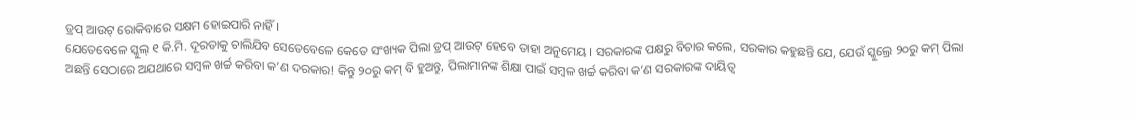ଡ୍ରପ୍ ଆଉଟ୍ ରୋକିବାରେ ସକ୍ଷମ ହୋଇପାରି ନାହିଁ ।
ଯେତେବେଳେ ସ୍କୁଲ୍ ୧ କି.ମି. ଦୂରତାକୁ ଚାଲିଯିବ ସେତେବେଳେ କେତେ ସଂଖ୍ୟକ ପିଲା ଡ୍ରପ୍ ଆଉଟ୍ ହେବେ ତାହା ଅନୁମେୟ । ସରକାରଙ୍କ ପକ୍ଷରୁ ବିଚାର କଲେ, ସରକାର କହୁଛନ୍ତି ଯେ, ଯେଉଁ ସ୍କୁଲ୍ରେ ୨୦ରୁ କମ୍ ପିଲା ଅଛନ୍ତି ସେଠାରେ ଅଯଥାରେ ସମ୍ବଳ ଖର୍ଚ୍ଚ କରିବା କ’ଣ ଦରକାର! କିନ୍ତୁ ୨୦ରୁ କମ୍ ବି ହୁଅନ୍ତୁ, ପିଲାମାନଙ୍କ ଶିକ୍ଷା ପାଇଁ ସମ୍ବଳ ଖର୍ଚ୍ଚ କରିବା କ’ଣ ସରକାରଙ୍କ ଦାୟିତ୍ୱ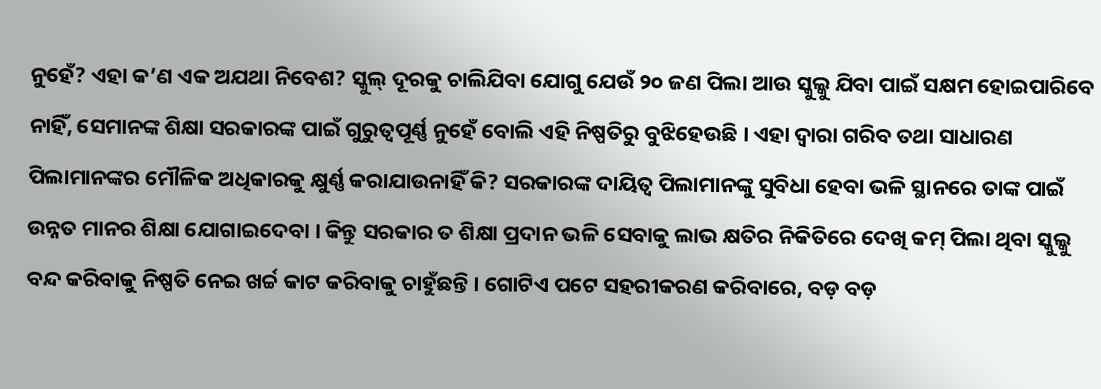ନୁହେଁ? ଏହା କ’ଣ ଏକ ଅଯଥା ନିବେଶ? ସ୍କୁଲ୍ ଦୂରକୁ ଚାଲିଯିବା ଯୋଗୁ ଯେଉଁ ୨୦ ଜଣ ପିଲା ଆଉ ସ୍କୁଲ୍କୁ ଯିବା ପାଇଁ ସକ୍ଷମ ହୋଇପାରିବେ ନାହିଁ, ସେମାନଙ୍କ ଶିକ୍ଷା ସରକାରଙ୍କ ପାଇଁ ଗୁରୁତ୍ୱପୂର୍ଣ୍ଣ ନୁହେଁ ବୋଲି ଏହି ନିଷ୍ପତିରୁ ବୁଝିହେଉଛି । ଏହା ଦ୍ୱାରା ଗରିବ ତଥା ସାଧାରଣ ପିଲାମାନଙ୍କର ମୌଳିକ ଅଧିକାରକୁ କ୍ଷୁର୍ଣ୍ଣ କରାଯାଉନାହିଁ କି? ସରକାରଙ୍କ ଦାୟିତ୍ୱ ପିଲାମାନଙ୍କୁ ସୁବିଧା ହେବା ଭଳି ସ୍ଥାନରେ ତାଙ୍କ ପାଇଁ ଉନ୍ନତ ମାନର ଶିକ୍ଷା ଯୋଗାଇଦେବା । କିନ୍ତୁ ସରକାର ତ ଶିକ୍ଷା ପ୍ରଦାନ ଭଳି ସେବାକୁ ଲାଭ କ୍ଷତିର ନିକିତିରେ ଦେଖି କମ୍ ପିଲା ଥିବା ସ୍କୁଲ୍କୁ ବନ୍ଦ କରିବାକୁ ନିଷ୍ପତି ନେଇ ଖର୍ଚ୍ଚ କାଟ କରିବାକୁ ଚାହୁଁଛନ୍ତି । ଗୋଟିଏ ପଟେ ସହରୀକରଣ କରିବାରେ, ବଡ଼ ବଡ଼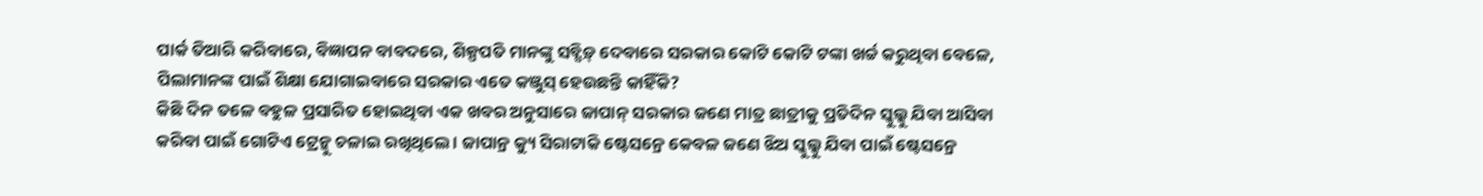ପାର୍କ ତିଆରି କରିବାରେ, ବିଜ୍ଞାପନ ବାବଦରେ, ଶିଳ୍ପପତି ମାନଙ୍କୁ ସବ୍ସିଡ଼୍ ଦେବାରେ ସରକାର କୋଟି କୋଟି ଟଙ୍କା ଖର୍ଚ୍ଚ କରୁଥିବା ବେଳେ, ପିଲାମାନଙ୍କ ପାଇଁ ଶିକ୍ଷା ଯୋଗାଇବାରେ ସରକାର ଏତେ କଞ୍ଜୁସ୍ ହେଉଛନ୍ତି କାହିଁକି?
କିଛି ଦିନ ତଳେ ବହୁଳ ପ୍ରସାରିତ ହୋଇଥିବା ଏକ ଖବର ଅନୁସାରେ ଜାପାନ୍ ସରକାର ଜଣେ ମାତ୍ର ଛାତ୍ରୀକୁ ପ୍ରତିଦିନ ସ୍କୁଲ୍କୁ ଯିବା ଆସିବା କରିବା ପାଇଁ ଗୋଟିଏ ଟ୍ରେନ୍କୁ ଚଳାଇ ରଖିଥିଲେ । ଜାପାନ୍ର କ୍ୟୁ ସିରାଟାକି ଷ୍ଟେସନ୍ରେ କେବଳ ଜଣେ ଝିଅ ସ୍କୁଲ୍କୁ ଯିବା ପାଇଁ ଷ୍ଟେସନ୍ରେ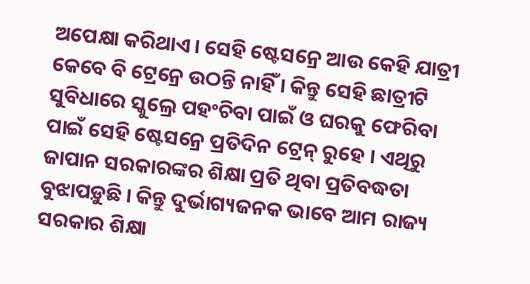ଅପେକ୍ଷା କରିଥାଏ । ସେହି ଷ୍ଟେସନ୍ରେ ଆଉ କେହି ଯାତ୍ରୀ କେବେ ବି ଟ୍ରେନ୍ରେ ଉଠନ୍ତି ନାହିଁ । କିନ୍ତୁ ସେହି ଛାତ୍ରୀଟି ସୁବିଧାରେ ସ୍କୁଲ୍ରେ ପହଂଚିବା ପାଇଁ ଓ ଘରକୁ ଫେରିବା ପାଇଁ ସେହି ଷ୍ଟେସନ୍ରେ ପ୍ରତିଦିନ ଟ୍ରେନ୍ ରୁହେ । ଏଥିରୁ ଜାପାନ ସରକାରଙ୍କର ଶିକ୍ଷା ପ୍ରତି ଥିବା ପ୍ରତିବଦ୍ଧତା ବୁଝାପଡ଼ୁଛି । କିନ୍ତୁ ଦୁର୍ଭାଗ୍ୟଜନକ ଭାବେ ଆମ ରାଜ୍ୟ ସରକାର ଶିକ୍ଷା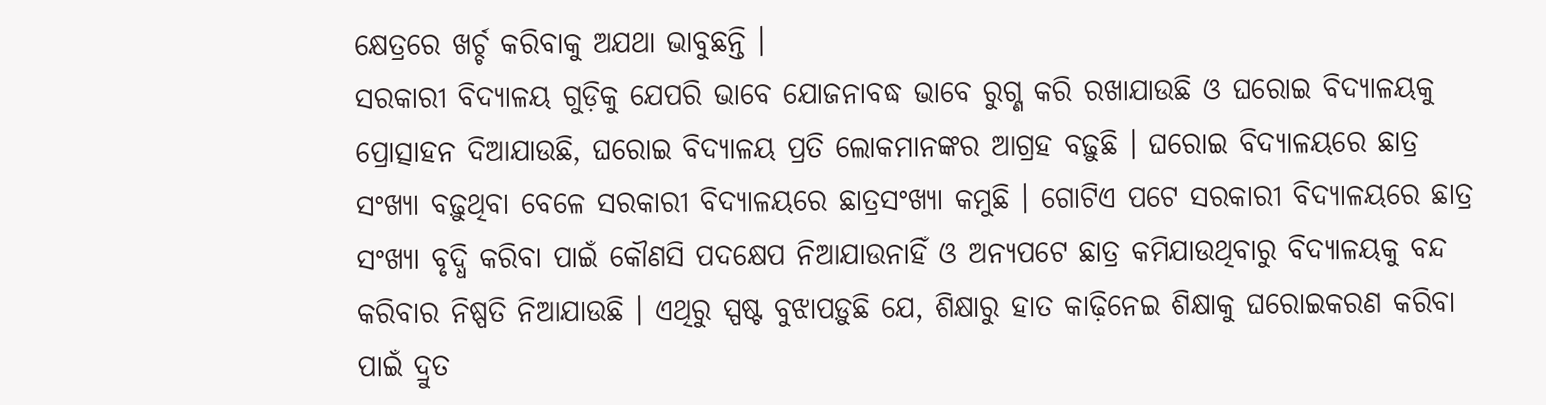କ୍ଷେତ୍ରରେ ଖର୍ଚ୍ଚ କରିବାକୁ ଅଯଥା ଭାବୁଛନ୍ତି ।
ସରକାରୀ ବିଦ୍ୟାଳୟ ଗୁଡ଼ିକୁ ଯେପରି ଭାବେ ଯୋଜନାବଦ୍ଧ ଭାବେ ରୁଗ୍ଣ କରି ରଖାଯାଉଛି ଓ ଘରୋଇ ବିଦ୍ୟାଳୟକୁ ପ୍ରୋତ୍ସାହନ ଦିଆଯାଉଛି, ଘରୋଇ ବିଦ୍ୟାଳୟ ପ୍ରତି ଲୋକମାନଙ୍କର ଆଗ୍ରହ ବଢ଼ୁଛି । ଘରୋଇ ବିଦ୍ୟାଳୟରେ ଛାତ୍ର ସଂଖ୍ୟା ବଢ଼ୁଥିବା ବେଳେ ସରକାରୀ ବିଦ୍ୟାଳୟରେ ଛାତ୍ରସଂଖ୍ୟା କମୁଛି । ଗୋଟିଏ ପଟେ ସରକାରୀ ବିଦ୍ୟାଳୟରେ ଛାତ୍ର ସଂଖ୍ୟା ବୃଦ୍ଧି କରିବା ପାଇଁ କୌଣସି ପଦକ୍ଷେପ ନିଆଯାଉନାହିଁ ଓ ଅନ୍ୟପଟେ ଛାତ୍ର କମିଯାଉଥିବାରୁ ବିଦ୍ୟାଳୟକୁ ବନ୍ଦ କରିବାର ନିଷ୍ପତି ନିଆଯାଉଛି । ଏଥିରୁ ସ୍ପଷ୍ଟ ବୁଝାପଡ଼ୁଛି ଯେ, ଶିକ୍ଷାରୁ ହାତ କାଢ଼ିନେଇ ଶିକ୍ଷାକୁ ଘରୋଇକରଣ କରିବା ପାଇଁ ଦ୍ରୁତ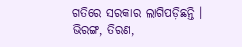ଗତିରେ ସରକାର ଲାଗିପଡ଼ିଛନ୍ତି ।
ଭିରଙ୍ଗ, ତିରଣ,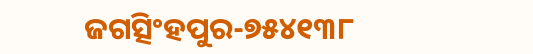ଜଗତ୍ସିଂହପୁର-୭୫୪୧୩୮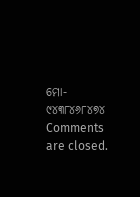ମୋ- ୯୪୩୮୪୬୮୪୭୪
Comments are closed.